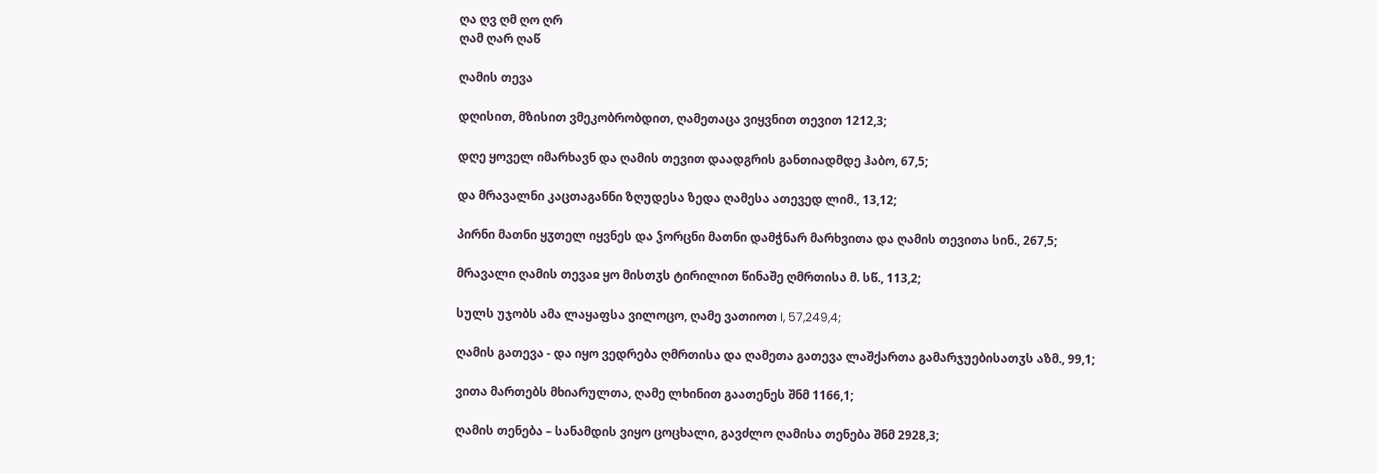ღა ღვ ღმ ღო ღრ
ღამ ღარ ღაწ

ღამის თევა

დღისით, მზისით ვმეკობრობდით, ღამეთაცა ვიყვნით თევით 1212,3;

დღე ყოველ იმარხავნ და ღამის თევით დაადგრის განთიადმდე ჰაბო, 67,5;

და მრავალნი კაცთაგანნი ზღუდესა ზედა ღამესა ათევედ ლიმ., 13,12;

პირნი მათნი ყჳთელ იყვნეს და ჴორცნი მათნი დამჭნარ მარხვითა და ღამის თევითა სინ., 267,5;

მრავალი ღამის თევაჲ ყო მისთჳს ტირილით წინაშე ღმრთისა მ. სწ., 113,2;

სულს უჯობს ამა ლაყაფსა ვილოცო, ღამე ვათიოთ I, 57,249,4;

ღამის გათევა - და იყო ვედრება ღმრთისა და ღამეთა გათევა ლაშქართა გამარჯუებისათჳს აზმ., 99,1;

ვითა მართებს მხიარულთა, ღამე ლხინით გაათენეს შნმ 1166,1;

ღამის თენება – სანამდის ვიყო ცოცხალი, გავძლო ღამისა თენება შნმ 2928,3;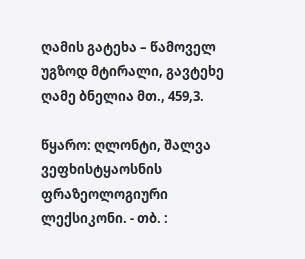ღამის გატეხა – წამოველ უგზოდ მტირალი, გავტეხე ღამე ბნელია მთ., 459,3.

წყარო: ღლონტი, შალვა ვეფხისტყაოსნის ფრაზეოლოგიური ლექსიკონი. - თბ. :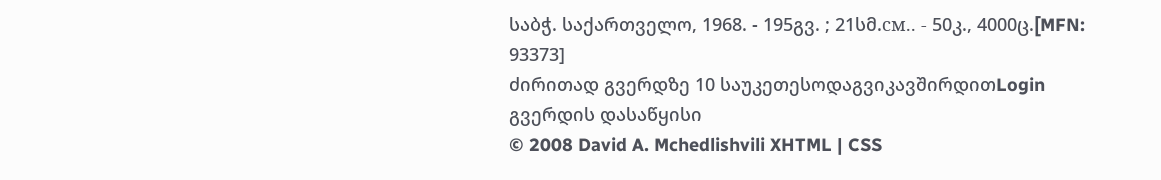საბჭ. საქართველო, 1968. - 195გვ. ; 21სმ.см.. - 50კ., 4000ც.[MFN: 93373]
ძირითად გვერდზე 10 საუკეთესოდაგვიკავშირდითLogin გვერდის დასაწყისი
© 2008 David A. Mchedlishvili XHTML | CSS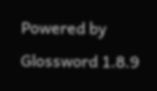Powered by Glossword 1.8.9